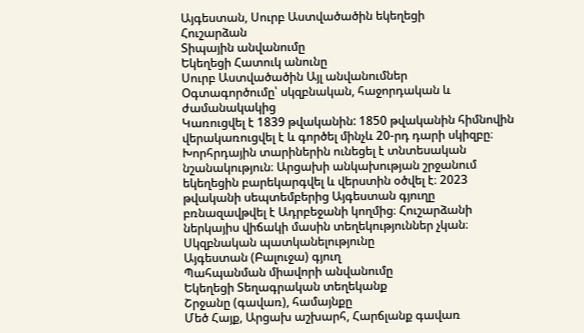Այգեստան, Սուրբ Աստվածածին եկեղեցի
Հուշարձան
Տիպային անվանումը
Եկեղեցի Հատուկ անունը
Սուրբ Աստվածածին Այլ անվանումներ
Օգտագործումը՝ սկզբնական, հաջորդական և ժամանակակից
Կառուցվել է 1839 թվականին: 1850 թվականին հիմնովին վերակառուցվել է և գործել մինչև 20-րդ դարի սկիզբը։ Խորհրդային տարիներին ունեցել է տնտեսական նշանակություն։ Արցախի անկախության շրջանում եկեղեցին բարեկարգվել և վերստին օծվել է։ 2023 թվականի սեպտեմբերից Այգեստան գյուղը բռնազավթվել է Ադրբեջանի կողմից։ Հուշարձանի ներկայիս վիճակի մասին տեղեկություններ չկան։
Սկզբնական պատկանելությունը
Այգեստան (Բալուջա) գյուղ
Պահպանման միավորի անվանումը
Եկեղեցի Տեղագրական տեղեկանք
Շրջանը (գավառ), համայնքը
Մեծ Հայք, Արցախ աշխարհ, Հարճլանք գավառ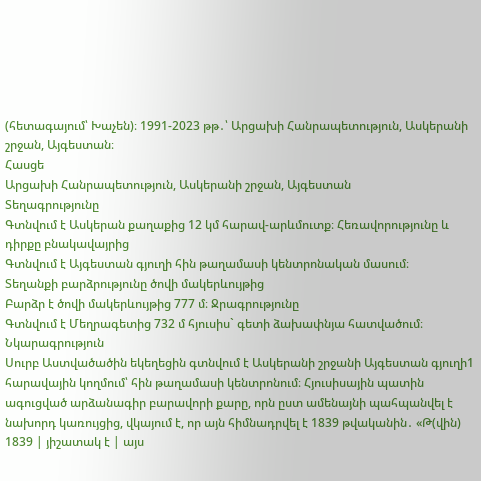(հետագայում՝ Խաչեն)։ 1991-2023 թթ․՝ Արցախի Հանրապետություն, Ասկերանի շրջան, Այգեստան։
Հասցե
Արցախի Հանրապետություն, Ասկերանի շրջան, Այգեստան
Տեղագրությունը
Գտնվում է Ասկերան քաղաքից 12 կմ հարավ-արևմուտք։ Հեռավորությունը և դիրքը բնակավայրից
Գտնվում է Այգեստան գյուղի հին թաղամասի կենտրոնական մասում։
Տեղանքի բարձրությունը ծովի մակերևույթից
Բարձր է ծովի մակերևույթից 777 մ։ Ջրագրությունը
Գտնվում է Մեղրագետից 732 մ հյուսիս` գետի ձախափնյա հատվածում։ Նկարագրություն
Սուրբ Աստվածածին եկեղեցին գտնվում է Ասկերանի շրջանի Այգեստան գյուղի1 հարավային կողմում՝ հին թաղամասի կենտրոնում։ Հյուսիսային պատին ագուցված արձանագիր բարավորի քարը, որն ըստ ամենայնի պահպանվել է նախորդ կառույցից, վկայում է, որ այն հիմնադրվել է 1839 թվականին․ «Թ(վին) 1839 | յիշատակ է | այս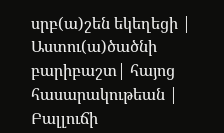սրբ(ա)շեն եկեղեցի | Աստու(ա)ծածնի բարիբաշտ| հայոց հասարակութեան | Բալլուճի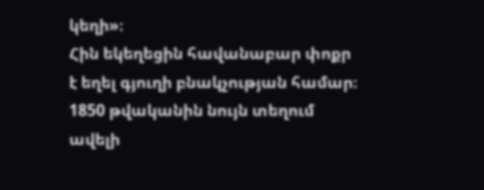կեղի»։
Հին եկեղեցին հավանաբար փոքր է եղել գյուղի բնակչության համար։ 1850 թվականին նույն տեղում ավելի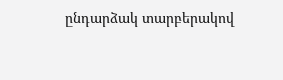ընդարձակ տարբերակով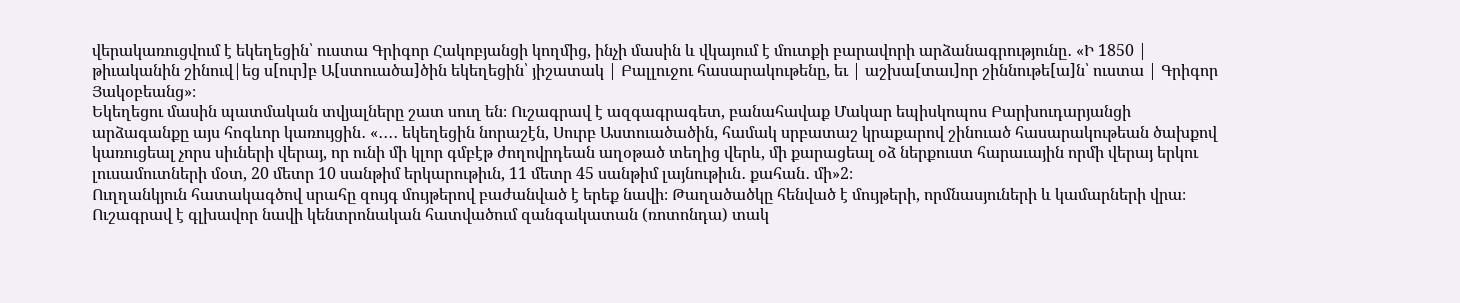վերակառուցվում է եկեղեցին՝ ուստա Գրիգոր Հակոբյանցի կողմից, ինչի մասին և վկայում է մուտքի բարավորի արձանագրությունը․ «Ի 1850 | թիւականին շինուվ|եց ս[ուր]բ Ա[ստուածա]ծին եկեղեցին՝ յիշատակ | Բալլուջու հասարակութենը, եւ | աշխա[տաւ]որ շիննութե[ա]ն՝ ուստա | Գրիգոր Յակօբեանց»։
Եկեղեցու մասին պատմական տվյալները շատ սուղ են։ Ուշագրավ է ազգագրագետ, բանահավաք Մակար եպիսկոպոս Բարխուդարյանցի արձագանքը այս հոգևոր կառույցին․ «․․․․ եկեղեցին նորաշէն, Սուրբ Աստուածածին, համակ սրբատաշ կրաքարով շինուած հասարակութեան ծախքով կառուցեալ չորս սիւների վերայ, որ ունի մի կլոր գմբէթ ժողովրդեան աղօթած տեղից վերև, մի քարացեալ օձ ներքուստ հարաւային որմի վերայ երկու լուսամուտների մօտ, 20 մետր 10 սանթիմ երկարութիւն, 11 մետր 45 սանթիմ լայնութիւն․ քահան․ մի»2։
Ուղղանկյուն հատակագծով սրահը զույգ մույթերով բաժանված է երեք նավի։ Թաղածածկը հենված է մույթերի, որմնասյուների և կամարների վրա։ Ուշագրավ է գլխավոր նավի կենտրոնական հատվածում զանգակատան (ռոտոնդա) տակ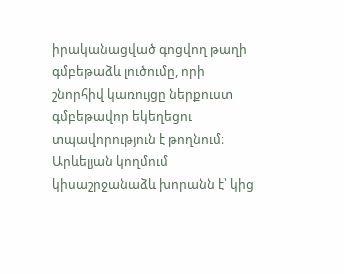իրականացված գոցվող թաղի գմբեթաձև լուծումը, որի շնորհիվ կառույցը ներքուստ գմբեթավոր եկեղեցու տպավորություն է թողնում։
Արևելյան կողմում կիսաշրջանաձև խորանն է՝ կից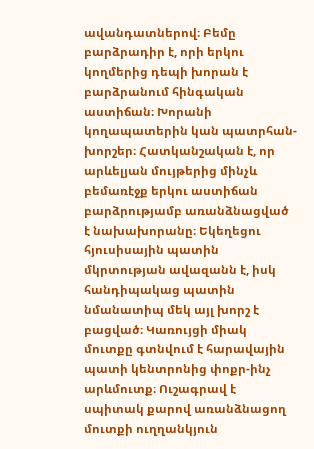ավանդատներով։ Բեմը բարձրադիր է, որի երկու կողմերից դեպի խորան է բարձրանում հինգական աստիճան։ Խորանի կողապատերին կան պատրհան-խորշեր։ Հատկանշական է, որ արևելյան մույթերից մինչև բեմառէջք երկու աստիճան բարձրությամբ առանձնացված է նախախորանը։ Եկեղեցու հյուսիսային պատին մկրտության ավազանն է, իսկ հանդիպակաց պատին նմանատիպ մեկ այլ խորշ է բացված։ Կառույցի միակ մուտքը գտնվում է հարավային պատի կենտրոնից փոքր-ինչ արևմուտք։ Ուշագրավ է սպիտակ քարով առանձնացող մուտքի ուղղանկյուն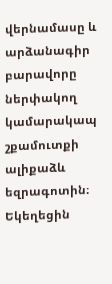վերնամասը և արձանագիր բարավորը ներփակող կամարակապ շքամուտքի ալիքաձև եզրագոտին։
Եկեղեցին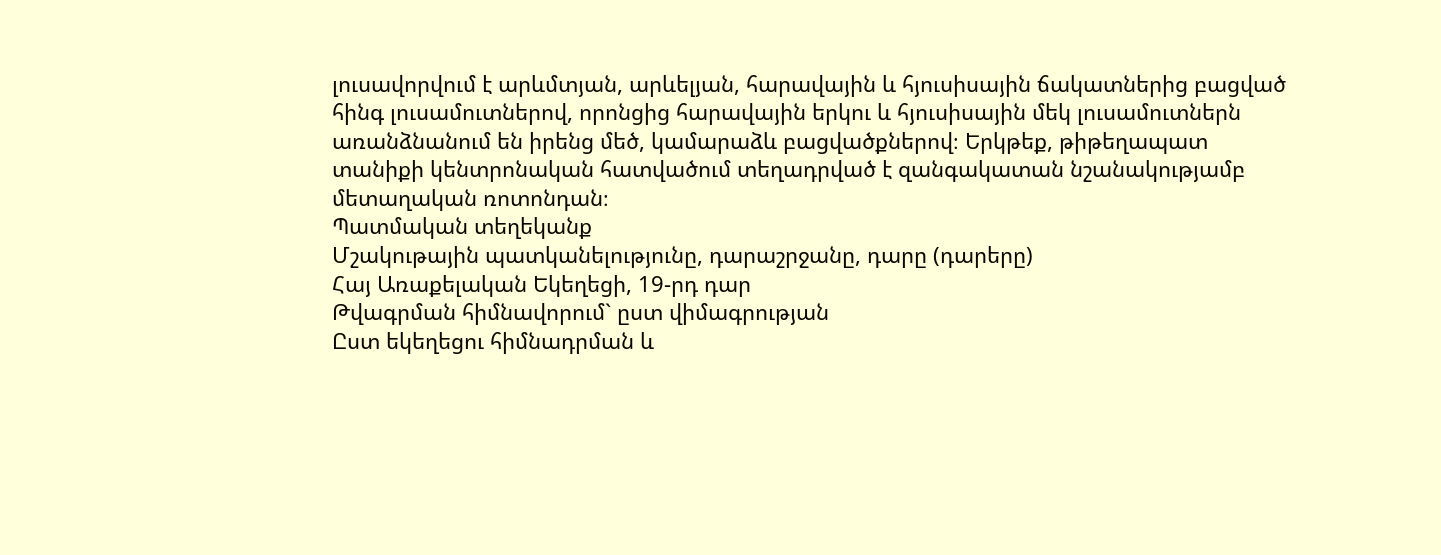լուսավորվում է արևմտյան, արևելյան, հարավային և հյուսիսային ճակատներից բացված հինգ լուսամուտներով, որոնցից հարավային երկու և հյուսիսային մեկ լուսամուտներն առանձնանում են իրենց մեծ, կամարաձև բացվածքներով։ Երկթեք, թիթեղապատ տանիքի կենտրոնական հատվածում տեղադրված է զանգակատան նշանակությամբ մետաղական ռոտոնդան։
Պատմական տեղեկանք
Մշակութային պատկանելությունը, դարաշրջանը, դարը (դարերը)
Հայ Առաքելական Եկեղեցի, 19-րդ դար
Թվագրման հիմնավորում` ըստ վիմագրության
Ըստ եկեղեցու հիմնադրման և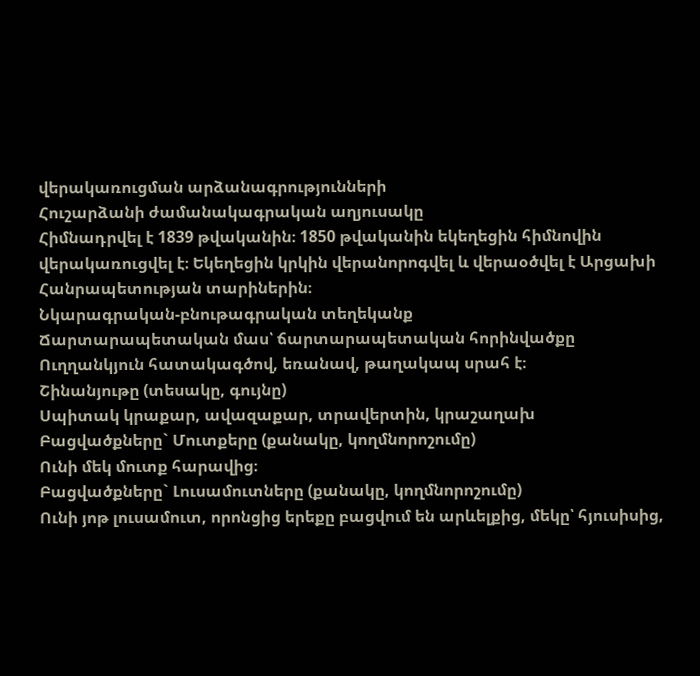վերակառուցման արձանագրությունների
Հուշարձանի ժամանակագրական աղյուսակը
Հիմնադրվել է 1839 թվականին։ 1850 թվականին եկեղեցին հիմնովին վերակառուցվել է։ Եկեղեցին կրկին վերանորոգվել և վերաօծվել է Արցախի Հանրապետության տարիներին։
Նկարագրական-բնութագրական տեղեկանք
Ճարտարապետական մաս՝ ճարտարապետական հորինվածքը
Ուղղանկյուն հատակագծով, եռանավ, թաղակապ սրահ է։
Շինանյութը (տեսակը, գույնը)
Սպիտակ կրաքար, ավազաքար, տրավերտին, կրաշաղախ
Բացվածքները` Մուտքերը (քանակը, կողմնորոշումը)
Ունի մեկ մուտք հարավից։
Բացվածքները` Լուսամուտները (քանակը, կողմնորոշումը)
Ունի յոթ լուսամուտ, որոնցից երեքը բացվում են արևելքից, մեկը՝ հյուսիսից,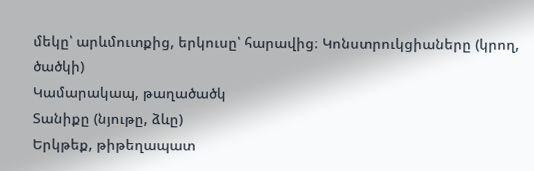մեկը՝ արևմուտքից, երկուսը՝ հարավից։ Կոնստրուկցիաները (կրող, ծածկի)
Կամարակապ, թաղածածկ
Տանիքը (նյութը, ձևը)
Երկթեք, թիթեղապատ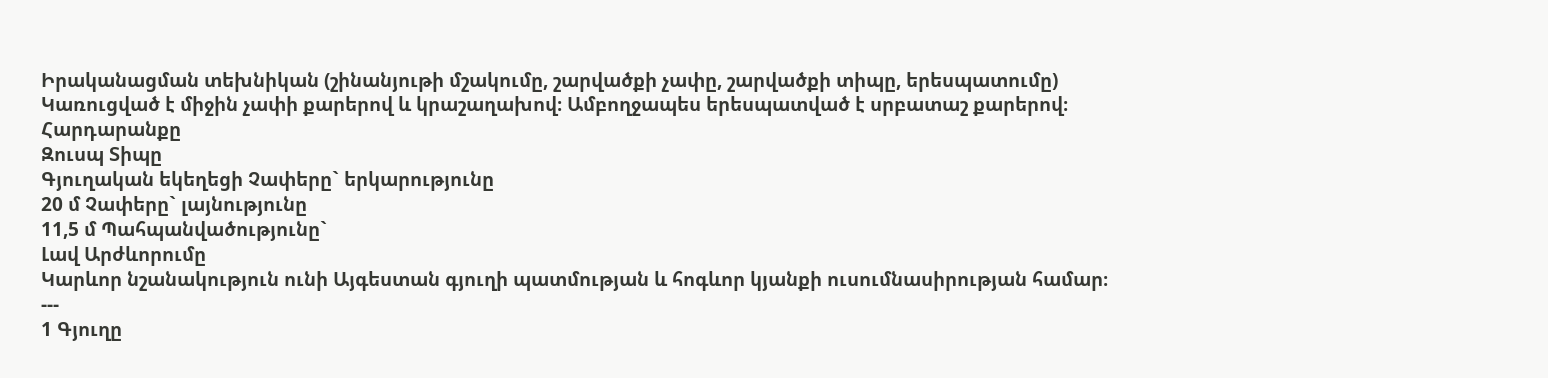Իրականացման տեխնիկան (շինանյութի մշակումը, շարվածքի չափը, շարվածքի տիպը, երեսպատումը)
Կառուցված է միջին չափի քարերով և կրաշաղախով։ Ամբողջապես երեսպատված է սրբատաշ քարերով։
Հարդարանքը
Զուսպ Տիպը
Գյուղական եկեղեցի Չափերը` երկարությունը
20 մ Չափերը` լայնությունը
11,5 մ Պահպանվածությունը`
Լավ Արժևորումը
Կարևոր նշանակություն ունի Այգեստան գյուղի պատմության և հոգևոր կյանքի ուսումնասիրության համար։
---
1 Գյուղը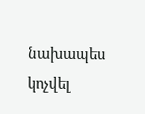նախապես կոչվել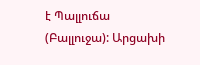է Պալլուճա (Բալլուջա): Արցախի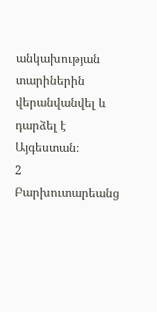անկախության տարիներին վերանվանվել և դարձել է Այգեստան։
2 Բարխուտարեանց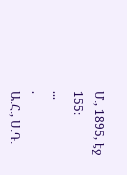Մ․, 1895, էջ 155։
...
.
Ա․Հ․, Ս․Դ․